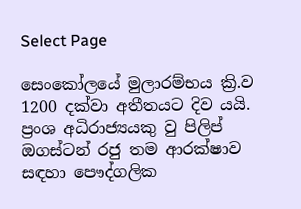Select Page

සෙංකෝලයේ මුලාරම්භය ක්‍රි.ව 1200 දක්වා අතීතයට දිව යයි. ප්‍රංශ අධිරාජ්‍යයකු වු පිලිප් ඔගස්ටන් රජු තම ආරක්ෂාව සඳහා පෞද්ගලික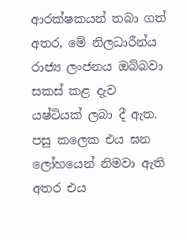ආරක්ෂකයන් තබා ගත් අතර, මේ නිලධාරීන්ය රාජ්‍ය ලංජනය ඔබ්බවා සකස් කළ දැව යෂ්ටියක් ලබා දී ඇත. පසු කලෙක එය ඝන ලෝහයෙන් නිමවා ඇති අතර එය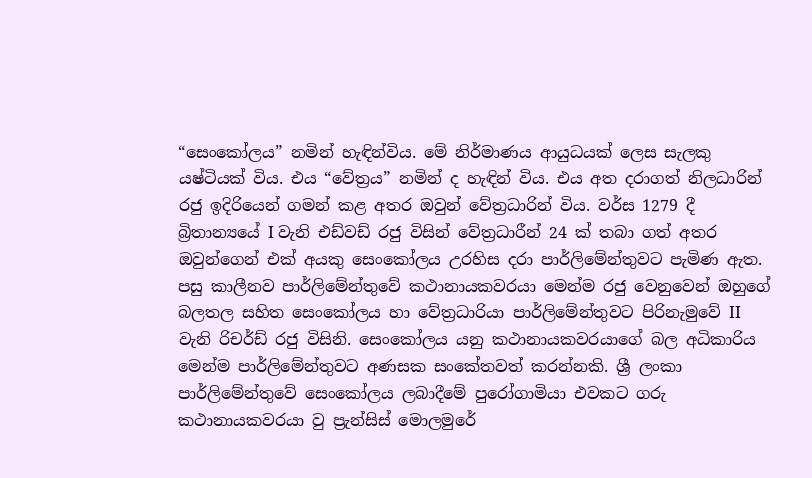“සෙංකෝලය” නමින් හැඳින්විය. මේ නිර්මාණය ආයුධයක් ලෙස සැලකු යෂ්ටියක් විය. එය “වේත්‍රය” නමින් ද හැඳින් විය. එය අත දරාගත් නිලධාරින් රජු ඉදිරියෙන් ගමන් කළ අතර ඔවුන් වේත්‍රධාරින් විය. වර්ස 1279 දී බ්‍රිතාන්‍යයේ I වැනි එඩ්වඩ් රජු විසින් වේත්‍රධාරීන් 24 ක් තබා ගත් අතර ඔවුන්ගෙන් එක් අයකු සෙංකෝලය උරහිස දරා පාර්ලිමේන්තුවට පැමිණ ඇත. පසු කාලීනව පාර්ලිමේන්තුවේ කථානායකවරයා මෙන්ම රජු වෙනුවෙන් ඔහුගේ බලතල සහිත සෙංකෝලය හා වේත්‍රධාරියා පාර්ලිමේන්තුවට පිරිනැමුවේ II වැනි රිචර්ඩ් රජු විසිනි. සෙංකෝලය යනු කථානායකවරයාගේ බල අධිකාරිය මෙන්ම පාර්ලිමේන්තුවට අණසක සංකේතවත් කරන්නකි. ශ්‍රී ලංකා පාර්ලිමේන්තුවේ සෙංකෝලය ලබාදීමේ පුරෝගාමියා එවකට ගරු කථානායකවරයා වු ප්‍රැන්සිස් මොලමුරේ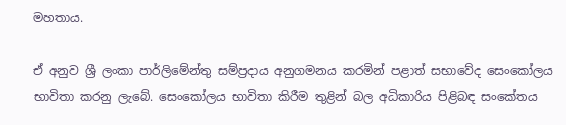මහතාය.

ඒ අනුව ශ්‍රී ලංකා පාර්ලිමේන්තු සම්ප්‍රදාය අනුගමනය කරමින් පළාත් සභාවේද සෙංකෝලය භාවිතා කරනු ලැබේ. සෙංකෝලය භාවිතා කිරීම තුළින් බල අධිකාරිය පිළිබඳ සංකේතය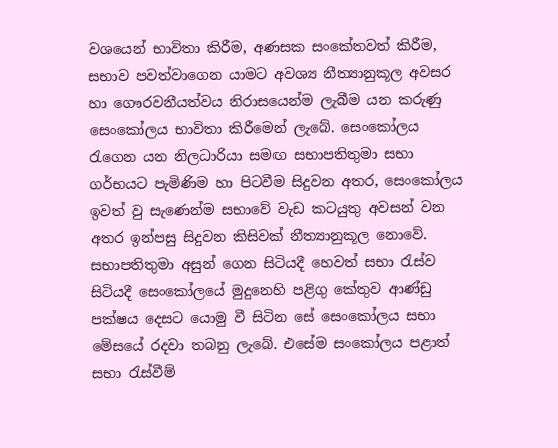වශයෙන් භාවිතා කිරීම, අණසක සංකේතවත් කිරීම, සභාව පවත්වාගෙන යාමට අවශ්‍ය නීත්‍යානුකූල අවසර හා ගෞරවනීයත්වය නිරාසයෙන්ම ලැබීම යන කරුණු සෙංකෝලය භාවිතා කිරීමෙන් ලැබේ. සෙංකෝලය රැගෙන යන නිලධාරියා සමඟ සභාපතිතුමා සභා ගර්භයට පැමිණිම හා පිටවීම සිදුවන අතර, සෙංකෝලය ඉවත් වු සැණෙන්ම සභාවේ වැඩ කටයුතු අවසන් වන අතර ඉන්පසු සිදුවන කිසිවක් නීත්‍යානුකූල නොවේ. සභාපතිතුමා අසුන් ගෙන සිටියදී හෙවත් සභා රැස්ව සිටියදී සෙංකෝලයේ මුදුනෙහි පළිගු කේතුව ආණ්ඩු පක්ෂය දෙසට යොමු වී සිටින සේ සෙංකෝලය සභා මේසයේ රදවා තබනු ලැබේ. එසේම සංකෝලය පළාත් සභා රැස්වීම්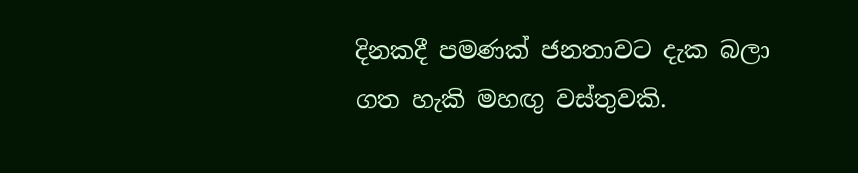දිනකදී පමණක් ජනතාවට දැක බලා ගත හැකි මහඟු වස්තුවකි.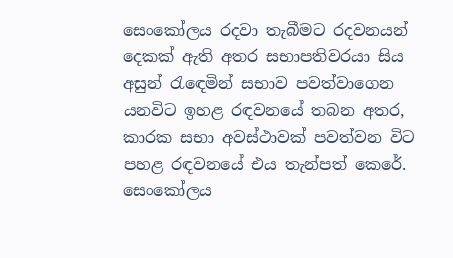සෙංකෝලය රදවා තැබීමට රදවනයන් දෙකක් ඇති අතර සභාපතිවරයා සිය අසුන් රැඳෙමින් සභාව පවත්වාගෙන යනවිට ඉහළ රඳවනයේ තබන අතර, කාරක සභා අවස්ථාවක් පවත්වන විට පහළ රඳවනයේ එය තැන්පත් කෙරේ. සෙංකෝලය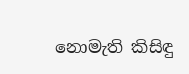නොමැති කිසිඳු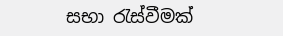සභා රැස්වීමක්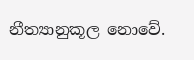නීත්‍යානුකූල නොවේ.